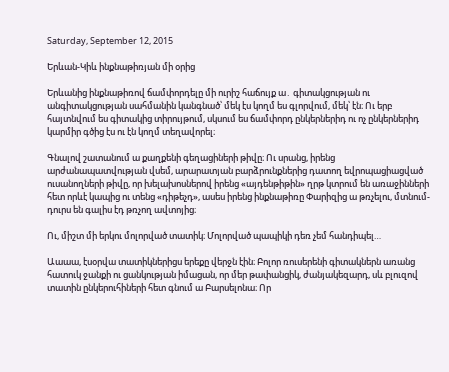Saturday, September 12, 2015

Երևան-Կիև ինքնաթիռյան մի օրից

Երևանից ինքնաթիռով ճամփորդելը մի ուրիշ հաճույք ա․ գիտակցության ու անգիտակցության սահմանին կանգնած՝ մեկ էս կողմ ես գլորվում, մեկ՝ էն։ Ու երբ հայտնվում ես գիտակից տիրույթում, սկսում ես ճամփորդ ընկերներիդ ու ոչ ընկերներիդ կարմիր գծից էս ու էն կողմ տեղավորել։

Գնալով շատանում ա քաղքենի գեղացիների թիվը։ Ու սրանց, իրենց արժանապատվության վսեմ, արարատյան բարձրունքներից դատող եվրոպացիացված ուսանողների թիվը, որ խելախոսներով իրենց «այդենթիթին» ղրթ կտրում են առաջինների հետ որևէ կապից ու տենց «դիթեչդ», ասես իրենց ինքնաթիռը Փարիզից ա թռչելու, մտնում-դուրս են գալիս էդ թռչող ավտոյից։

Ու, միշտ մի երկու մոլորված տատիկ։ Մոլորված պապիկի դեռ չեմ հանդիպել…

Աաաա, էսօրվա տատիկներիցս երեքը վերջն էին։ Բոլոր ռուսերենի գիտակներն առանց հատուկ ջանքի ու ցանկության իմացան, որ մեր թափանցիկ, ժանյակեզարդ, սև բլուզով տատին ընկերուհիների հետ գնում ա Բարսելոնա։ Որ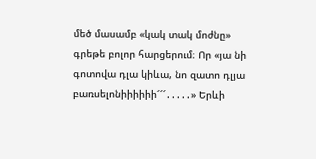մեծ մասամբ «կակ տակ մոժնը» գրեթե բոլոր հարցերում։ Որ «յա նի գոտովա դլա կիևա, նո զատո դլյա բառսելոնիիիիիի՜՜՜․․․․․» Երևի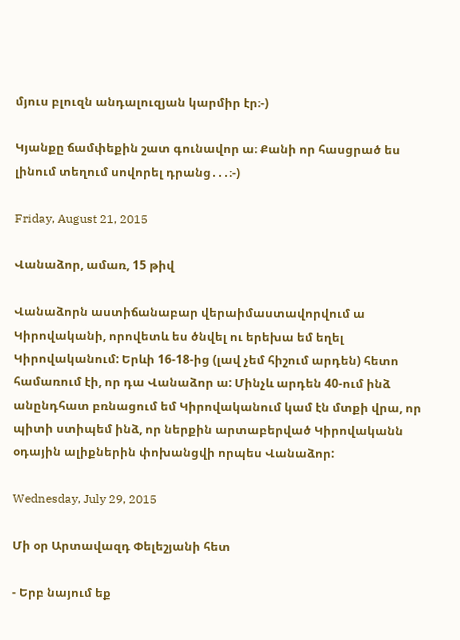մյուս բլուզն անդալուզյան կարմիր էր։-)

Կյանքը ճամփեքին շատ գունավոր ա։ Քանի որ հասցրած ես լինում տեղում սովորել դրանց․․․։-)

Friday, August 21, 2015

Վանաձոր, ամառ, 15 թիվ

Վանաձորն աստիճանաբար վերաիմաստավորվում ա Կիրովականի, որովետև ես ծնվել ու երեխա եմ եղել Կիրովականում: Երևի 16-18-ից (լավ չեմ հիշում արդեն) հետո համառում էի, որ դա Վանաձոր ա: Մինչև արդեն 40-ում ինձ անընդհատ բռնացում եմ Կիրովականում կամ էն մտքի վրա, որ պիտի ստիպեմ ինձ, որ ներքին արտաբերված Կիրովականն օդային ալիքներին փոխանցվի որպես Վանաձոր:

Wednesday, July 29, 2015

Մի օր Արտավազդ Փելեշյանի հետ

- Երբ նայում եք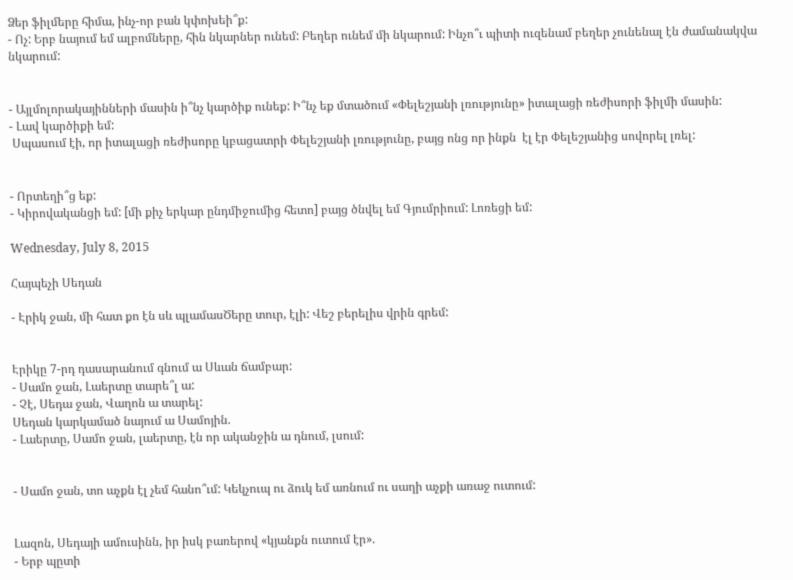Ձեր ֆիլմերը հիմա, ինչ-որ բան կփոխեի՞ք:
- Ոչ: Երբ նայում եմ ալբոմները, հին նկարներ ունեմ: Բեղեր ունեմ մի նկարում: Ինչո՞ւ պիտի ուզենամ բեղեր չունենալ էն ժամանակվա նկարում:


- Այլմոլորակայինների մասին ի՞նչ կարծիք ունեք: Ի՞նչ եք մտածում «Փելեշյանի լռությունը» իտալացի ռեժիսորի ֆիլմի մասին:
- Լավ կարծիքի եմ:
 Սպասում էի, որ իտալացի ռեժիսորը կբացատրի Փելեշյանի լռությունը, բայց ոնց որ ինքն  էլ էր Փելեշյանից սովորել լռել:


- Որտեղի՞ց եք:
- Կիրովականցի եմ: [մի քիչ երկար ընդմիջումից հետո] բայց ծնվել եմ Գյումրիում: Լոռեցի եմ:

Wednesday, July 8, 2015

Հայպեչի Սեդան

- Էրիկ ջան, մի հատ քո էն սև պլամասԾերը տուր, էլի: Վեշ բերելիս վրին գրեմ:


Էրիկը 7-րդ դասարանում գնում ա Սևան ճամբար:
- Սամո ջան, Լաերտը տարե՞լ ա:
- Չէ, Սեդա ջան, Վաղոն ա տարել:
Սեդան կարկամած նայում ա Սամոյին.
- Լաերտը, Սամո ջան, լաերտը, էն որ ականջին ա դնում, լսում:


- Սամո ջան, տո աչքն էլ չեմ հանո՞ւմ: Կեկչուպ ու ձուկ եմ առնում ու սաղի աչքի առաջ ուտում:


Լազոն, Սեդայի ամուսինն, իր իսկ բառերով «կյանքն ուտում էր».
- Երբ պըտի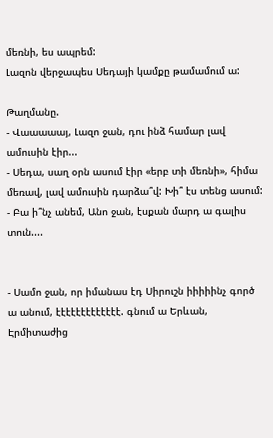մեռնի, ես ապրեմ:
Լազոն վերջապես Սեդայի կամքը թամամում ա:

Թաղմանը.
- Վաաաաայ, Լազո ջան, դու ինձ համար լավ ամուսին էիր...
- Սեդա, սաղ օրն ասում էիր «երբ տի մեռնի», հիմա մեռավ, լավ ամուսին դարձա՞վ: Խի՞ էս տենց ասում:
- Բա ի՞նչ անեմ, Անո ջան, էսքան մարդ ա գալիս տուն....


- Սամո ջան, որ իմանաս էդ Սիրուշն իիիիինչ գործ ա անում, էէէէէէէէէէէէէ. գնում ա Երևան, Էրմիտաժից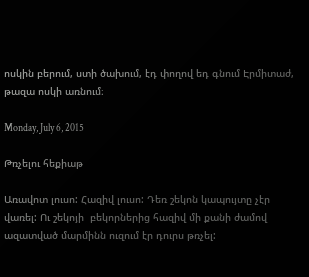ոսկին բերում, ստի ծախում, էդ փողով եդ գնում Էրմիտաժ, թազա ոսկի առնում։

Monday, July 6, 2015

Թռչելու հեքիաթ

Առավոտ լուսո: Հազիվ լուսո: Դեռ շեկոն կապույտը չէր վառել: Ու շեկոյի  բեկորներից հազիվ մի քանի ժամով ազատված մարմինն ուզում էր դուրս թռչել: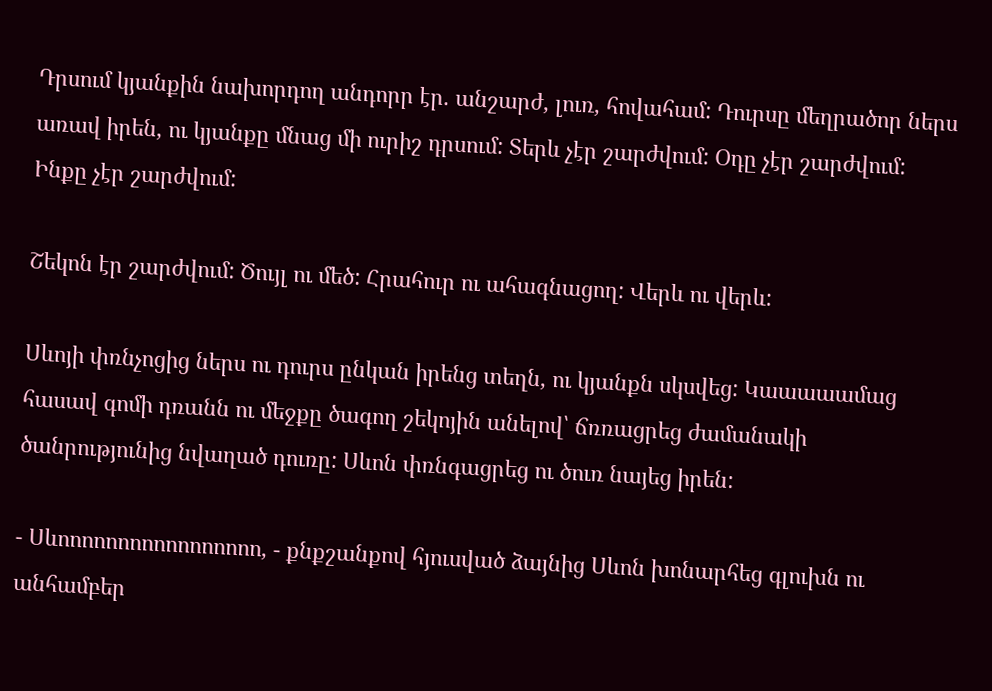Դրսում կյանքին նախորդող անդորր էր. անշարժ, լուռ, հովահամ: Դուրսը մեղրածոր ներս առավ իրեն, ու կյանքը մնաց մի ուրիշ դրսում: Տերև չէր շարժվում: Օդը չէր շարժվում: Ինքը չէր շարժվում:

Շեկոն էր շարժվում: Ծույլ ու մեծ: Հրահուր ու ահագնացող: Վերև ու վերև:

Սևոյի փռնչոցից ներս ու դուրս ընկան իրենց տեղն, ու կյանքն սկսվեց: Կաաաաամաց հասավ գոմի դռանն ու մեջքը ծագող շեկոյին անելով՝ ճռռացրեց ժամանակի ծանրությունից նվաղած դուռը: Սևոն փռնգացրեց ու ծուռ նայեց իրեն:

- Սևոոոոոոոոոոոոոոոոո, - քնքշանքով հյուսված ձայնից Սևոն խոնարհեց գլուխն ու անհամբեր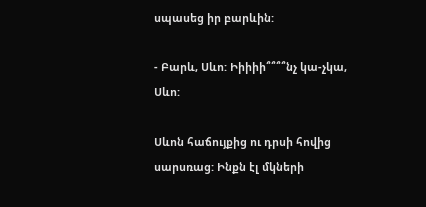սպասեց իր բարևին:

- Բարև, Սևո: Իիիիի՞՞՞՞նչ կա-չկա, Սևո:

Սևոն հաճույքից ու դրսի հովից սարսռաց: Ինքն էլ մկների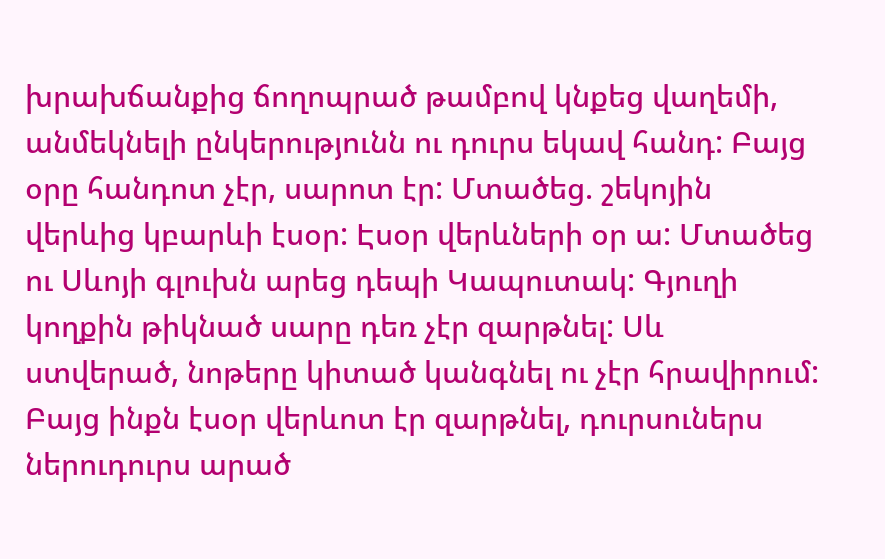խրախճանքից ճողոպրած թամբով կնքեց վաղեմի, անմեկնելի ընկերությունն ու դուրս եկավ հանդ: Բայց օրը հանդոտ չէր, սարոտ էր: Մտածեց. շեկոյին վերևից կբարևի էսօր: Էսօր վերևների օր ա: Մտածեց ու Սևոյի գլուխն արեց դեպի Կապուտակ: Գյուղի կողքին թիկնած սարը դեռ չէր զարթնել: Սև ստվերած, նոթերը կիտած կանգնել ու չէր հրավիրում: Բայց ինքն էսօր վերևոտ էր զարթնել, դուրսուներս ներուդուրս արած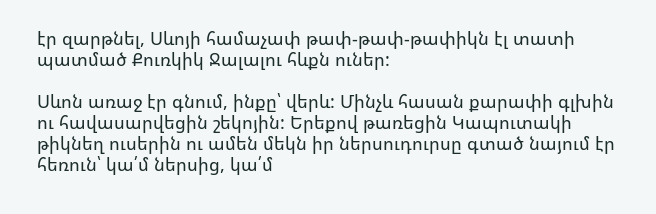էր զարթնել, Սևոյի համաչափ թափ-թափ-թափիկն էլ տատի պատմած Քուռկիկ Ջալալու հևքն ուներ:

Սևոն առաջ էր գնում, ինքը՝ վերև: Մինչև հասան քարափի գլխին ու հավասարվեցին շեկոյին: Երեքով թառեցին Կապուտակի թիկնեղ ուսերին ու ամեն մեկն իր ներսուդուրսը գտած նայում էր հեռուն՝ կա՛մ ներսից, կա՛մ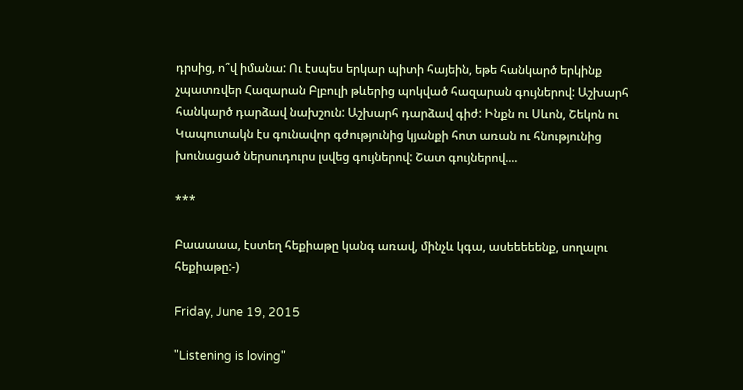դրսից, ո՞վ իմանա: Ու էսպես երկար պիտի հայեին, եթե հանկարծ երկինք չպատռվեր Հազարան Բլբուլի թևերից պոկված հազարան գույներով: Աշխարհ հանկարծ դարձավ նախշուն: Աշխարհ դարձավ գիժ: Ինքն ու Սևոն, Շեկոն ու Կապուտակն էս գունավոր գժությունից կյանքի հոտ առան ու հնությունից խունացած ներսուդուրս լսվեց գույներով: Շատ գույներով....

***

Բաաաաա, էստեղ հեքիաթը կանգ առավ, մինչև կգա, ասեեեեենք, սողալու հեքիաթը:-)

Friday, June 19, 2015

"Listening is loving"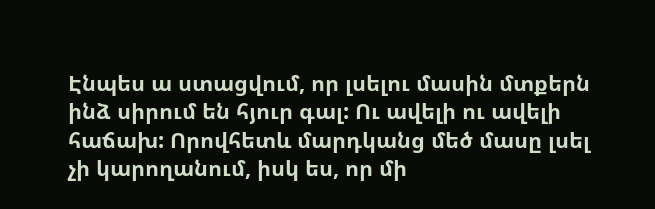Էնպես ա ստացվում, որ լսելու մասին մտքերն ինձ սիրում են հյուր գալ: Ու ավելի ու ավելի հաճախ: Որովհետև մարդկանց մեծ մասը լսել չի կարողանում, իսկ ես, որ մի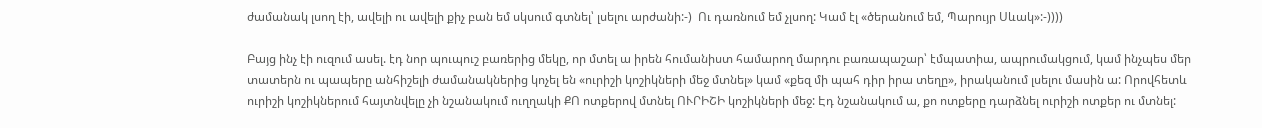ժամանակ լսող էի, ավելի ու ավելի քիչ բան եմ սկսում գտնել՝ լսելու արժանի:-)  Ու դառնում եմ չլսող: Կամ էլ «ծերանում եմ, Պարույր Սևակ»:-))))

Բայց ինչ էի ուզում ասել. էդ նոր պուպուշ բառերից մեկը, որ մտել ա իրեն հումանիստ համարող մարդու բառապաշար՝ էմպատիա, ապրումակցում, կամ ինչպես մեր տատերն ու պապերը անհիշելի ժամանակներից կոչել են «ուրիշի կոշիկների մեջ մտնել» կամ «քեզ մի պահ դիր իրա տեղը», իրականում լսելու մասին ա: Որովհետև ուրիշի կոշիկներում հայտնվելը չի նշանակում ուղղակի ՔՈ ոտքերով մտնել ՈՒՐԻՇԻ կոշիկների մեջ: Էդ նշանակում ա, քո ոտքերը դարձնել ուրիշի ոտքեր ու մտնել: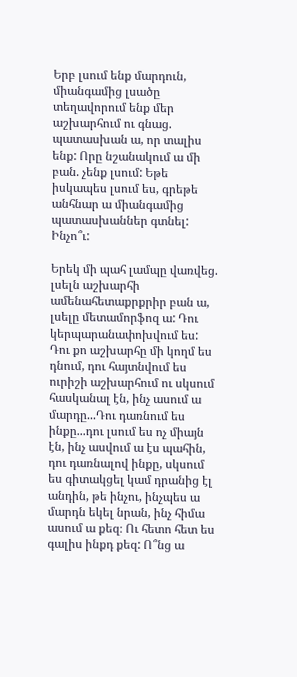Երբ լսում ենք մարդուն, միանգամից լսածը տեղավորում ենք մեր աշխարհում ու գնաց. պատասխան ա, որ տալիս ենք: Որը նշանակում ա մի բան. չենք լսում: Եթե իսկապես լսում ես, գրեթե անհնար ա միանգամից պատասխաններ գտնել: Ինչո՞ւ:

Երեկ մի պահ լամպը վառվեց. լսելն աշխարհի ամենահետաքրքրիր բան ա, լսելը մետամորֆոզ ա: Դու կերպարանափոխվում ես: Դու քո աշխարհը մի կողմ ես դնում, դու հայտնվում ես ուրիշի աշխարհում ու սկսում հասկանալ էն, ինչ ասում ա մարդը...Դու դառնում ես ինքը...դու լսում ես ոչ միայն էն, ինչ ասվում ա էս պահին, դու դառնալով ինքը, սկսում ես գիտակցել կամ դրանից էլ անդին, թե ինչու, ինչպես ա մարդն եկել նրան, ինչ հիմա ասում ա քեզ։ Ու հետո հետ ես գալիս ինքդ քեզ: Ո՞նց ա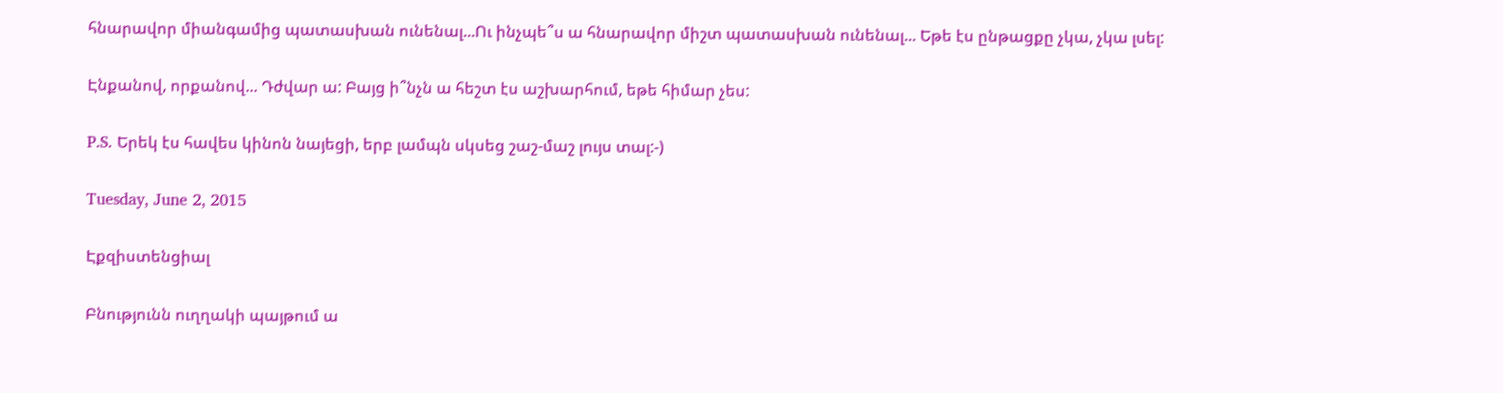հնարավոր միանգամից պատասխան ունենալ...Ու ինչպե՞ս ա հնարավոր միշտ պատասխան ունենալ... Եթե էս ընթացքը չկա, չկա լսել:

Էնքանով, որքանով... Դժվար ա: Բայց ի՞նչն ա հեշտ էս աշխարհում, եթե հիմար չես:

P.S. Երեկ էս հավես կինոն նայեցի, երբ լամպն սկսեց շաշ-մաշ լույս տալ:-)

Tuesday, June 2, 2015

Էքզիստենցիալ

Բնությունն ուղղակի պայթում ա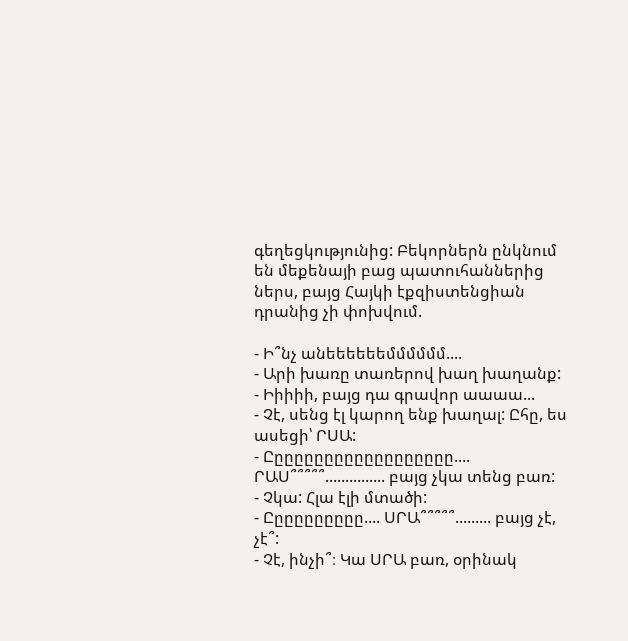գեղեցկությունից: Բեկորներն ընկնում են մեքենայի բաց պատուհաններից ներս, բայց Հայկի էքզիստենցիան դրանից չի փոխվում.

- Ի՞նչ անեեեեեեմմմմմմ....
- Արի խառը տառերով խաղ խաղանք:
- Իիիիի, բայց դա գրավոր աաաա...
- Չէ, սենց էլ կարող ենք խաղալ: Ըհը, ես ասեցի՝ ՐՍԱ:
- Ըըըըըըըըըըըըըըըըըըը.... ՐԱՍ՞՞՞՞՞............... բայց չկա տենց բառ:
- Չկա: Հլա էլի մտածի:
- Ըըըըըըըըըը.... ՍՐԱ՞՞՞՞՞......... բայց չէ, չէ՞:
- Չէ, ինչի՞։ Կա ՍՐԱ բառ, օրինակ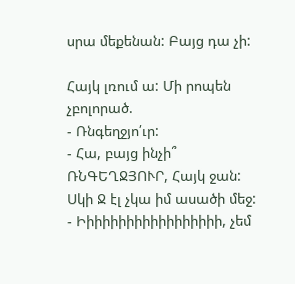սրա մեքենան: Բայց դա չի:

Հայկ լռում ա: Մի րոպեն չբոլորած.
- Ռնգեղջյո՛ւր:
- Հա, բայց ինչի՞ ՌՆԳԵՂՋՅՈՒՐ, Հայկ ջան: Սկի Ջ էլ չկա իմ ասածի մեջ:
- Իիիիիիիիիիիիիիիիիի, չեմ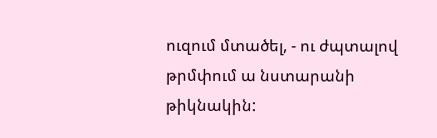ուզում մտածել, - ու ժպտալով թրմփում ա նստարանի թիկնակին: